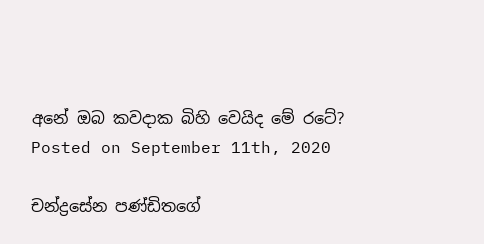අනේ ඔබ කවදාක බිහි වෙයිද මේ රටේ?
Posted on September 11th, 2020

චන්ද්‍රසේන පණ්ඩිතගේ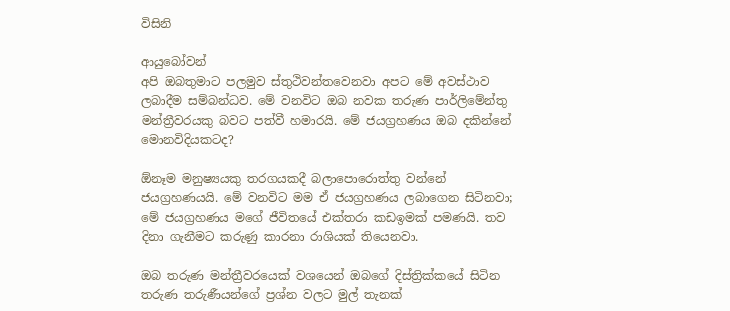විසිනි

ආයුබෝවන්
අපි ඔබතුමාට පලමුව ස්තුථිවන්තවෙනවා අපට මේ අවස්ථාව ලබාදීම සම්බන්ධව. මේ වනවිට ඔබ නවක තරුණ පාර්ලිමේන්තු මන්ත්‍රීවරයකු බවට පත්වී හමාරයි. මේ ජයග්‍රහණය ඔබ දකින්නේ මොනවිදියකටද?

ඕනෑම මනුෂ්‍යයකු තරගයකදී බලාපොරොත්තු වන්නේ ජයග්‍රහණයයි. මේ වනවිට මම ඒ ජයග්‍රහණය ලබාගෙන සිටිනවා; මේ ජයග්‍රහණය මගේ ජීවිතයේ එක්තරා කඩඉමක් පමණයි. තව දිනා ගැනීමට කරුණු කාරනා රාශියක් තියෙනවා.

ඔබ තරුණ මන්ත්‍රීවරයෙක් වශයෙන් ඔබගේ දිස්ත්‍රික්කයේ සිටින තරුණ තරුණීයන්ගේ ප්‍රශ්න වලට මුල් තැනක්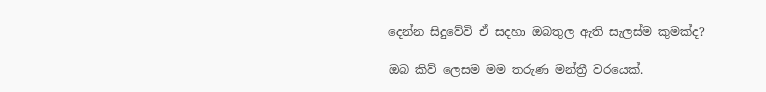දෙන්න සිදුවේවි ඒ සදහා ඔබතුල ඇති සැලස්ම කුමක්ද?

ඔබ කිව් ලෙසම මම තරුණ මන්ත්‍රී වරයෙක්.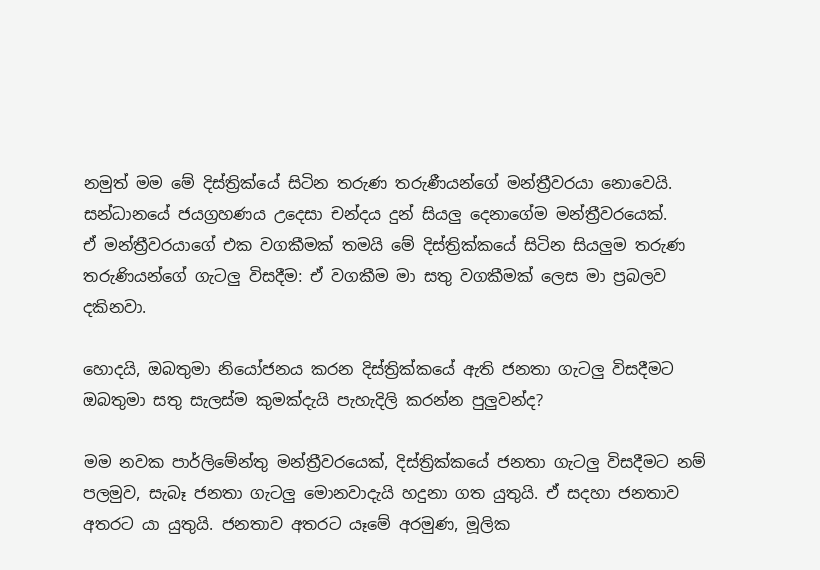නමුත් මම මේ දිස්ත්‍රික්යේ සිටින තරුණ තරුණීයන්ගේ මන්ත්‍රීවරයා නොවෙයි. සන්ධානයේ ජයග්‍රහණය උදෙසා චන්දය දුන් සියලු දෙනාගේම මන්ත්‍රීවරයෙක්.
ඒ මන්ත්‍රීවරයාගේ එක වගකීමක් තමයි මේ දිස්ත්‍රික්කයේ සිටින සියලුම තරුණ තරුණියන්ගේ ගැටලු විසදීම: ඒ වගකීම මා සතු වගකීමක් ලෙස මා ප්‍රබලව දකිනවා.

හොදයි, ඔබතුමා නියෝජනය කරන දිස්ත්‍රික්කයේ ඇති ජනතා ගැටලු විසදීමට ඔබතුමා සතු සැලස්ම කුමක්දැයි පැහැදිලි කරන්න පුලුවන්ද?

මම නවක පාර්ලිමේන්තු මන්ත්‍රීවරයෙක්, දිස්ත්‍රික්කයේ ජනතා ගැටලු විසදීමට නම් පලමුව, සැබෑ ජනතා ගැටලු මොනවාදැයි හදුනා ගත යුතුයි. ඒ සදහා ජනතාව අතරට යා යුතුයි. ජනතාව අතරට යෑමේ අරමුණ, මූලික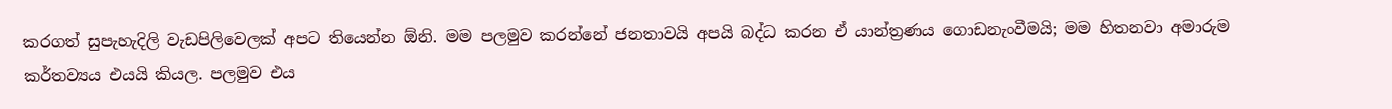කරගත් සුපැහැදිලි වැඩපිලිවෙලක් අපට තියෙන්න ඕනි. මම පලමුව කරන්නේ ජනතාවයි අපයි බද්ධ කරන ඒ යාන්ත්‍රණය ගොඩනැංවීමයි; මම හිතනවා අමාරුම කර්තව්‍යය එයයි කියල. පලමුව එය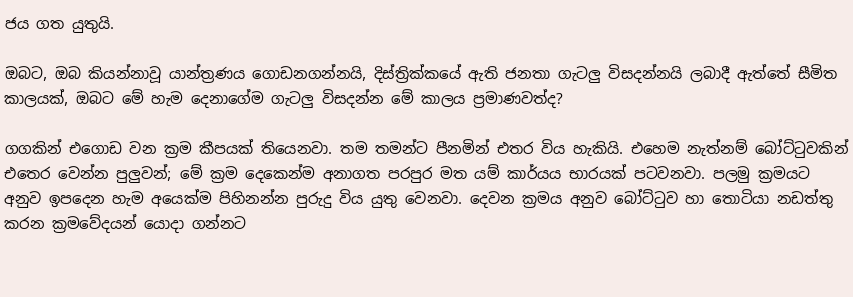ජය ගත යුතුයි.

ඔබට, ඔබ කියන්නාවූ යාන්ත්‍රණය ගොඩනගන්නයි, දිස්ත්‍රික්කයේ ඇති ජනතා ගැටලු විසදන්නයි ලබාදී ඇත්තේ සීමිත කාලයක්, ඔබට මේ හැම දෙනාගේම ගැටලු විසදන්න මේ කාලය ප්‍රමාණවත්ද?

ගගකින් එගොඩ වන ක්‍රම කීපයක් තියෙනවා. තම තමන්ට පීනමින් එතර විය හැකියි. එහෙම නැත්නම් බෝට්ටුවකින් එතෙර වෙන්න පුලුවන්; මේ ක්‍රම දෙකෙන්ම අනාගත පරපුර මත යම් කාර්යය භාරයක් පටවනවා. පලමු ක්‍රමයට අනුව ඉපදෙන හැම අයෙක්ම පිහිනන්න පුරුදු විය යුතු වෙනවා. දෙවන ක්‍රමය අනුව බෝට්ටුව හා තොටියා නඩත්තු කරන ක්‍රමවේදයන් යොදා ගන්නට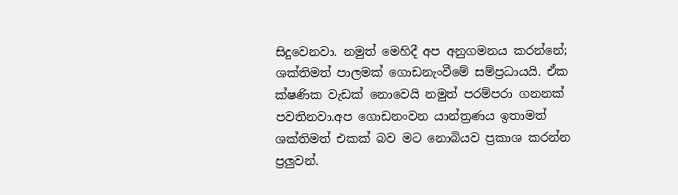සිදුවෙනවා. නමුත් මෙහිදී අප අනුගමනය කරන්නේ; ශක්තිමත් පාලමක් ගොඩනැංවීමේ සම්ප්‍රධායයි. ඒක ක්ෂණික වැඩක් නොවෙයි නමුත් පරම්පරා ගනනක් පවතිනවා.අප ගොඩනංවන යාන්ත්‍රණය ඉතාමත් ශක්තිමත් එකක් බව මට නොබියව ප්‍රකාශ කරන්න ප්‍රලුවන්.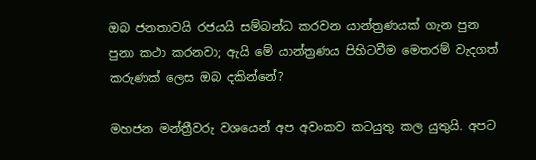ඔබ ජනතාවයි රජයයි සම්බන්ධ කරවන යාන්ත්‍රණයක් ගැන පුන පුනා කථා කරනවා; ඇයි මේ යාන්ත්‍රණය පිහිටවීම මෙතරම් වැදගත් කරුණක් ලෙස ඔබ දකින්නේ?

මහජන මන්ත්‍රීවරු වශයෙන් අප අවංකව කටයුතු කල යුතුයි. අපට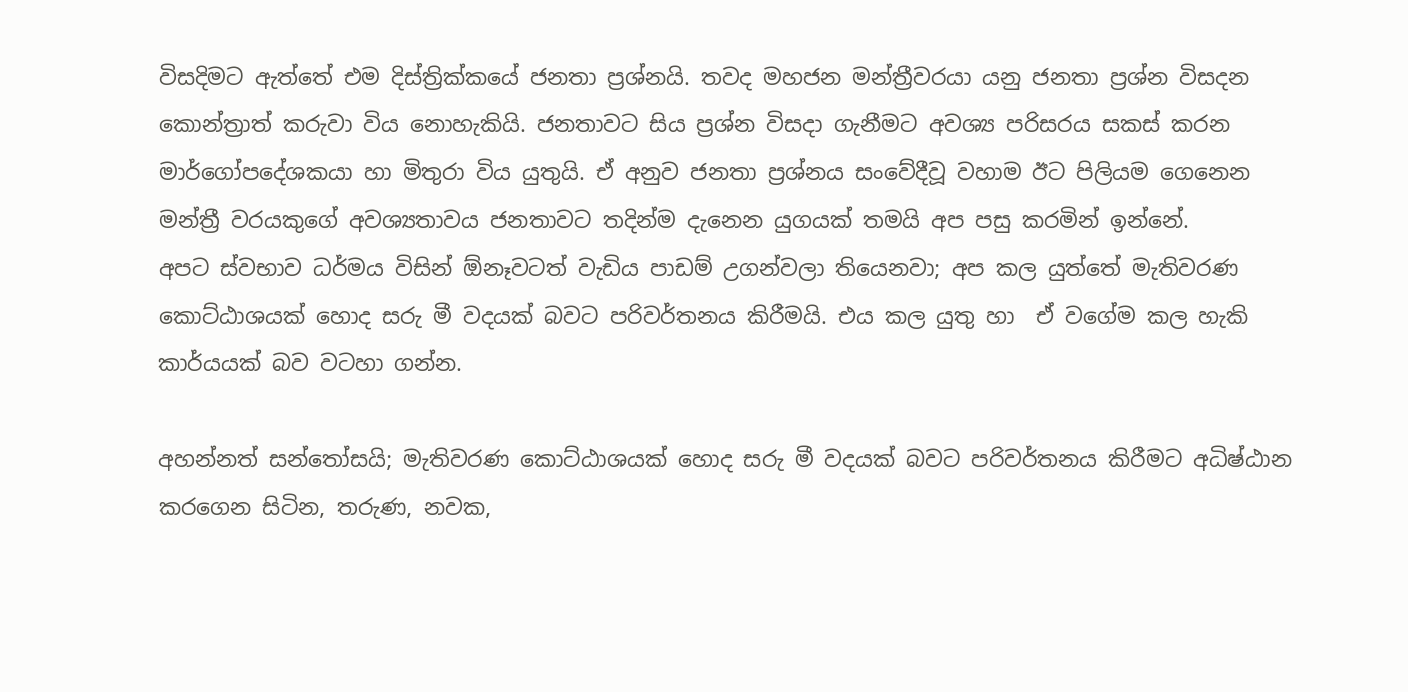විසදිමට ඇත්තේ එම දිස්ත්‍රික්කයේ ජනතා ප්‍රශ්නයි. තවද මහජන මන්ත්‍රීවරයා යනු ජනතා ප්‍රශ්න විසදන කොන්ත්‍රාත් කරුවා විය නොහැකියි. ජනතාවට සිය ප්‍රශ්න විසදා ගැනීමට අවශ්‍ය පරිසරය සකස් කරන මාර්ගෝපදේශකයා හා මිතුරා විය යුතුයි. ඒ අනුව ජනතා ප්‍රශ්නය සංවේදීවූ වහාම ඊට පිලියම ගෙනෙන මන්ත්‍රී වරයකුගේ අවශ්‍යතාවය ජනතාවට තදින්ම දැනෙන යුගයක් තමයි අප පසු කරමින් ඉන්නේ.
අපට ස්වභාව ධර්මය විසින් ඕනෑවටත් වැඩිය පාඩම් උගන්වලා තියෙනවා; අප කල යුත්තේ මැතිවරණ කොට්ඨාශයක් හොද සරු මී වදයක් බවට පරිවර්තනය කිරීමයි. එය කල යුතු හා  ඒ වගේම කල හැකි කාර්යයක් බව වටහා ගන්න.

අහන්නත් සන්තෝසයි; මැතිවරණ කොට්ඨාශයක් හොද සරු මී වදයක් බවට පරිවර්තනය කිරීමට අධිෂ්ඨාන කරගෙන සිටින, තරුණ, නවක,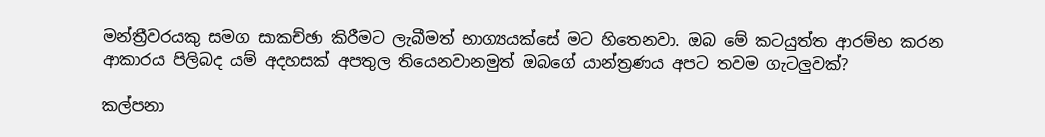මන්ත්‍රීවරයකු සමග සාකච්ඡා කිරීමට ලැබීමත් භාග්‍යයක්සේ මට හිතෙනවා. ඔබ මේ කටයුත්ත ආරම්භ කරන ආකාරය පිලිබද යම් අදහසක් අපතුල තියෙනවානමුත් ඔබගේ යාන්ත්‍රණය අපට තවම ගැටලුවක්?

කල්පනා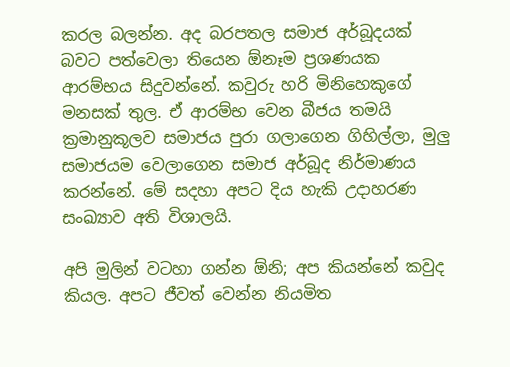කරල බලන්න. අද බරපතල සමාජ අර්බූදයක් බවට පත්වෙලා තියෙන ඕනෑම ප්‍රශණයක ආරම්භය සිදුවන්නේ. කවුරු හරි මිනිහෙකුගේ මනසක් තුල. ඒ ආරම්භ වෙන බීජය තමයි ක්‍රමානුකූලව සමාජය පුරා ගලාගෙන ගිහිල්ලා, මුලු සමාජයම වෙලාගෙන සමාජ අර්බූද නිර්මාණය කරන්නේ. මේ සදහා අපට දිය හැකි උදාහරණ සංඛ්‍යාව අති විශාලයි.

අපි මුලින් වටහා ගන්න ඕනි; අප කියන්නේ කවුද කියල. අපට ජීවත් වෙන්න නියමිත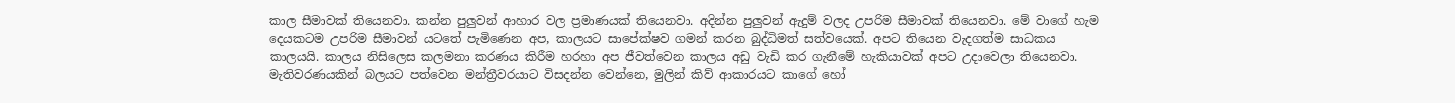කාල සීමාවක් තියෙනවා. කන්න පුලුවන් ආහාර වල ප්‍රමාණයක් තියෙනවා. අදින්න පුලුවන් ඇදුම් වලද උපරිම සීමාවක් තියෙනවා. මේ වාගේ හැම දෙයකටම උපරිම සීමාවන් යටතේ පැමිණෙන අප, කාලයට සාපේක්ෂව ගමන් කරන බුද්ධිමත් සත්වයෙක්. අපට තියෙන වැදගත්ම සාධකය කාලයයි. කාලය නිසිලෙස කලමනා කරණය කිරීම හරහා අප ජීවත්වෙන කාලය අඩු වැඩි කර ගැනීමේ හැකියාවක් අපට උදාවෙලා තියෙනවා. මැතිවරණයකින් බලයට පත්වෙන මන්ත්‍රීවරයාට විසදන්න වෙන්නෙ, මුලින් කිව් ආකාරයට කාගේ හෝ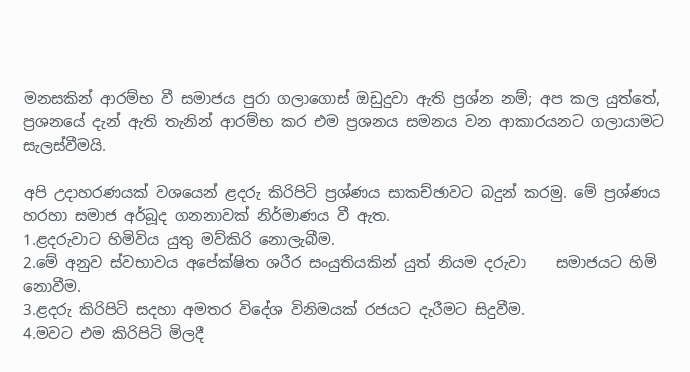මනසකින් ආරම්භ වී සමාජය පුරා ගලාගොස් ඔඩුදුවා ඇති ප්‍රශ්න නම්; අප කල යුත්තේ, ප්‍රශනයේ දැන් ඇති තැනින් ආරම්භ කර එම ප්‍රශනය සමනය වන ආකාරයනට ගලායාමට සැලස්වීමයි.

අපි උදාහරණයක් වශයෙන් ළදරු කිරිපිටි ප්‍රශ්ණය සාකච්ඡාවට බදුන් කරමු. මේ ප්‍රශ්ණය හරහා සමාජ අර්බූද ගනනාවක් නිර්මාණය වී ඇත.
1.ළදරුවාට හිමිවිය යුතු මව්කිරි නොලැබීම.
2.මේ අනුව ස්වභාවය අපේක්ෂිත ශරීර සංයුතියකින් යුත් නියම දරුවා    සමාජයට හිමි නොවීම.
3.ළදරු කිරිපිටි සදහා අමතර විදේශ විනිමයක් රජයට දැරීමට සිදුවීම.
4.මවට එම කිරිපිටි මිලදී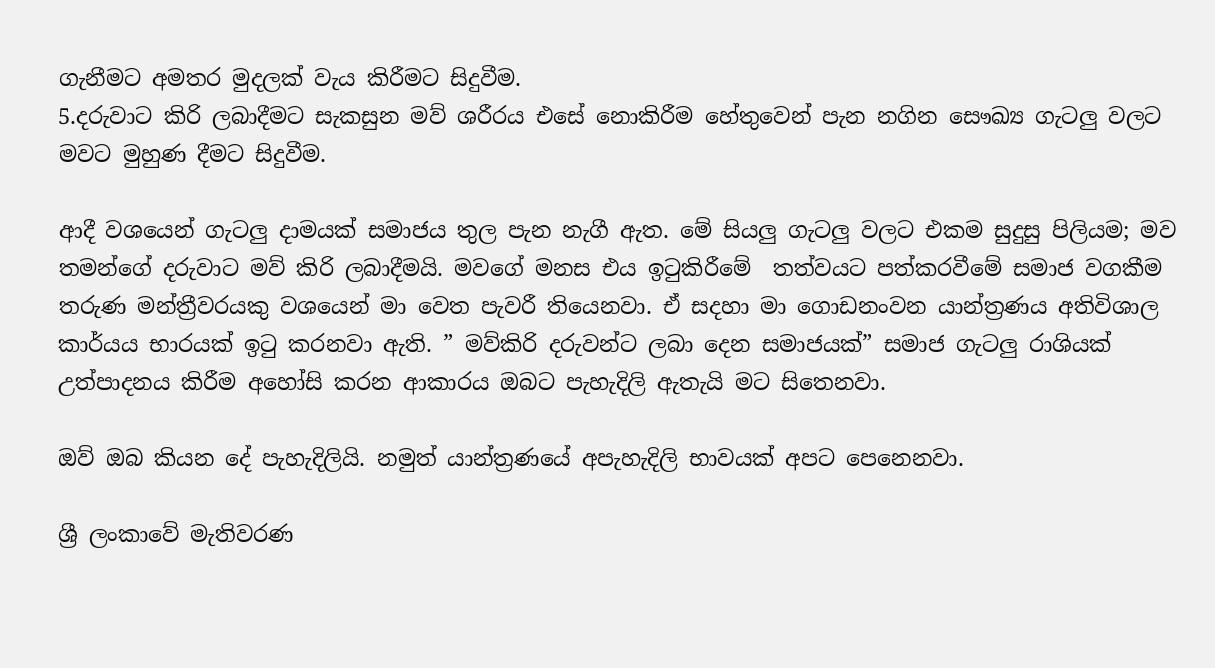ගැනීමට අමතර මුදලක් වැය කිරීමට සිදුවීම.
5.දරුවාට කිරි ලබාදීමට සැකසුන මව් ශරීරය එසේ නොකිරීම හේතුවෙන් පැන නගින සෞඛ්‍ය ගැටලු වලට මවට මුහුණ දීමට සිදුවීම.

ආදී වශයෙන් ගැටලු දාමයක් සමාජය තුල පැන නැගී ඇත. මේ සියලු ගැටලු වලට එකම සුදුසු පිලියම; මව තමන්ගේ දරුවාට මව් කිරි ලබාදීමයි. මවගේ මනස එය ඉටුකිරීමේ  තත්වයට පත්කරවීමේ සමාජ වගකීම තරුණ මන්ත්‍රීවරයකු වශයෙන් මා වෙත පැවරී තියෙනවා. ඒ සදහා මා ගොඩනංවන යාන්ත්‍රණය අතිවිශාල කාර්යය භාරයක් ඉටු කරනවා ඇති. ” මව්කිරි දරුවන්ට ලබා දෙන සමාජයක්” සමාජ ගැටලු රාශියක් උත්පාදනය කිරීම අහෝසි කරන ආකාරය ඔබට පැහැදිලි ඇතැයි මට සිතෙනවා.

ඔව් ඔබ කියන දේ පැහැදිලියි. නමුත් යාන්ත්‍රණයේ අපැහැදිලි භාවයක් අපට පෙනෙනවා.

ශ්‍රී ලංකාවේ මැතිවරණ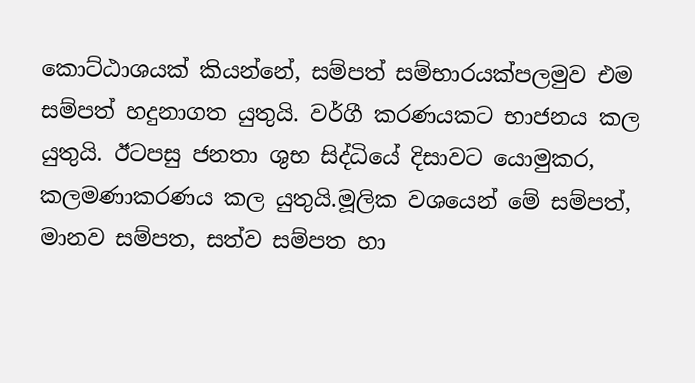කොට්ඨාශයක් කියන්නේ, සම්පත් සම්භාරයක්පලමුව එම සම්පත් හදුනාගත යුතුයි. වර්ගී කරණයකට භාජනය කල යුතුයි. ඊටපසු ජනතා ශුභ සිද්ධියේ දිසාවට යොමුකර, කලමණාකරණය කල යුතුයි.මූලික වශයෙන් මේ සම්පත්, මානව සම්පත, සත්ව සම්පත හා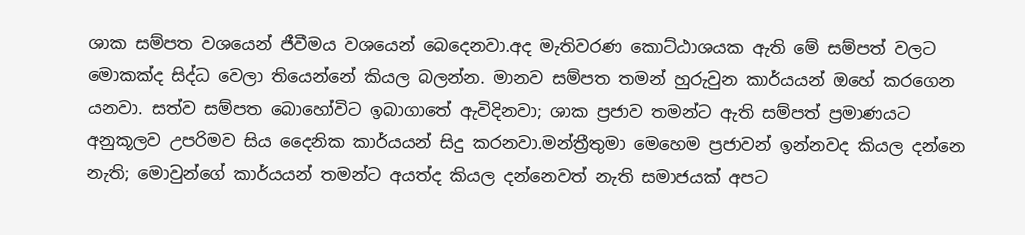ශාක සම්පත වශයෙන් ජීවීමය වශයෙන් බෙදෙනවා.අද මැතිවරණ කොට්ඨාශයක ඇති මේ සම්පත් වලට මොකක්ද සිද්ධ වෙලා තියෙන්නේ කියල බලන්න. මානව සම්පත තමන් හුරුවුන කාර්යයන් ඔහේ කරගෙන යනවා. සත්ව සම්පත බොහෝවිට ඉබාගාතේ ඇවිදිනවා; ශාක ප්‍රජාව තමන්ට ඇති සම්පත් ප්‍රමාණයට අනුකූලව උපරිමව සිය දෛනික කාර්යයන් සිදු කරනවා.මන්ත්‍රීතුමා මෙහෙම ප්‍රජාවන් ඉන්නවද කියල දන්නෙ නැති; මොවුන්ගේ කාර්යයන් තමන්ට අයත්ද කියල දන්නෙවත් නැති සමාජයක් අපට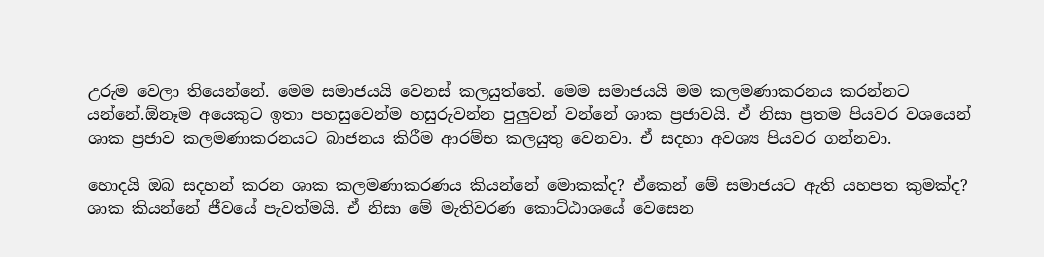උරුම වෙලා තියෙන්නේ. මෙම සමාජයයි වෙනස් කලයුත්තේ. මෙම සමාජයයි මම කලමණාකරනය කරන්නට යන්නේ.ඕනෑම අයෙකුට ඉතා පහසුවෙන්ම හසුරුවන්න පුලුවන් වන්නේ ශාක ප්‍රජාවයි. ඒ නිසා ප්‍රතම පියවර වශයෙන් ශාක ප්‍රජාව කලමණාකරනයට බාජනය කිරීම ආරම්භ කලයුතු වෙනවා. ඒ සදහා අවශ්‍ය පියවර ගන්නවා.

හොදයි ඔබ සදහන් කරන ශාක කලමණාකරණය කියන්නේ මොකක්ද? ඒකෙන් මේ සමාජයට ඇති යහපත කුමක්ද?  ශාක කියන්නේ ජීවයේ පැවත්මයි. ඒ නිසා මේ මැතිවරණ කොට්ඨාශයේ වෙසෙන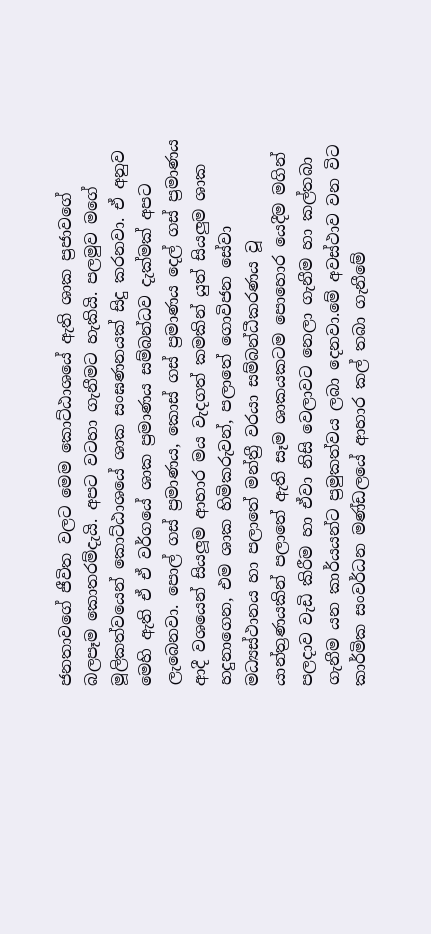ජනතාවගේ ජීවිත වලට මෙම කොට්ඨාශයේ ඇති ශාක ප්‍රජාවගේ බලපෑම කොතරම්දැයි. අපට වටහා ගැනීමට හැකියි. පලමුව මගේ මූලිකත්වයෙන් කොට්ඨාශයේ ශාක සංඝණනයක් සිදු කරනවා. ඒ අනුව මෙහි ඇති ඒ ඒ වර්ගයේ ශාක ප්‍රමාණය සම්බන්ධව දැක්මක් අපට ලැබෙනවා. පොල් ගස් ප්‍රමාණය, කොස් ගස් ප්‍රමාණය දෙල් ගස් ප්‍රමාණය ආදී වශයෙන් සියලූම ආහාර මය වැදගත් කමකින් යුත් සියලුම ශාක හදුනාගෙන, එම ශාක හිමිකරුවන්, පලාතේ ගොවිජන සේවා මධ්‍යස්ථානය හා පලාතේ මන්ත්‍රී වරයා සම්බන්ධීකරණය වූ යාන්ත්‍රණයකින් පලාතේ ඇති සෑම ශාකයකටම පොහොර යෙදීම මගින් පලදාව වැඩි කිරීම හා ඒවා නිසි වෙලාවට නෙලා ගැනීම හා කල්තබා ගැනීම යන කාර්යයන්ට ප්‍රමුකත්වය ලබා දෙනවා.මේ අවස්ථාව වන විට කාර්මික සංවර්ධන මණ්ඩලයේ ආහාර කල් තබා ගැනීමේ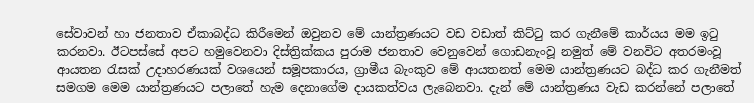සේවාවන් හා ජනතාව ඒකාබද්ධ කිරීමෙන් ඔවුනව මේ යාන්ත්‍රණයට වඩ වඩාත් කිට්ටු කර ගැනීමේ කාර්යය මම ඉටු කරනවා. ඊටපස්සේ අපට හමුවෙනවා දිස්ත්‍රික්කය පුරාම ජනතාව වෙනුවෙන් ගොඩනැංවූ නමුත් මේ වනවිට අතරමංවූ ආයතන රැසක් උදාහරණයක් වශයෙන් සමූපකාරය, ග්‍රාමීය බැංකුව මේ ආයතනත් මෙම යාන්ත්‍රණයට බද්ධ කර ගැනීමත් සමගම මෙම යාන්ත්‍රණයට පලාතේ හැම දෙනාගේම දායකත්වය ලැබෙනවා. දැන් මේ යාන්ත්‍රණය වැඩ කරන්නේ පලාතේ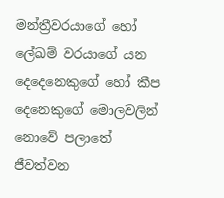මන්ත්‍රීවරයාගේ හෝ ලේඛම් වරයාගේ යන දෙදෙනෙකුගේ හෝ කීප දෙනෙකුගේ මොලවලින් නො‍වේ පලාතේ ජීවත්වන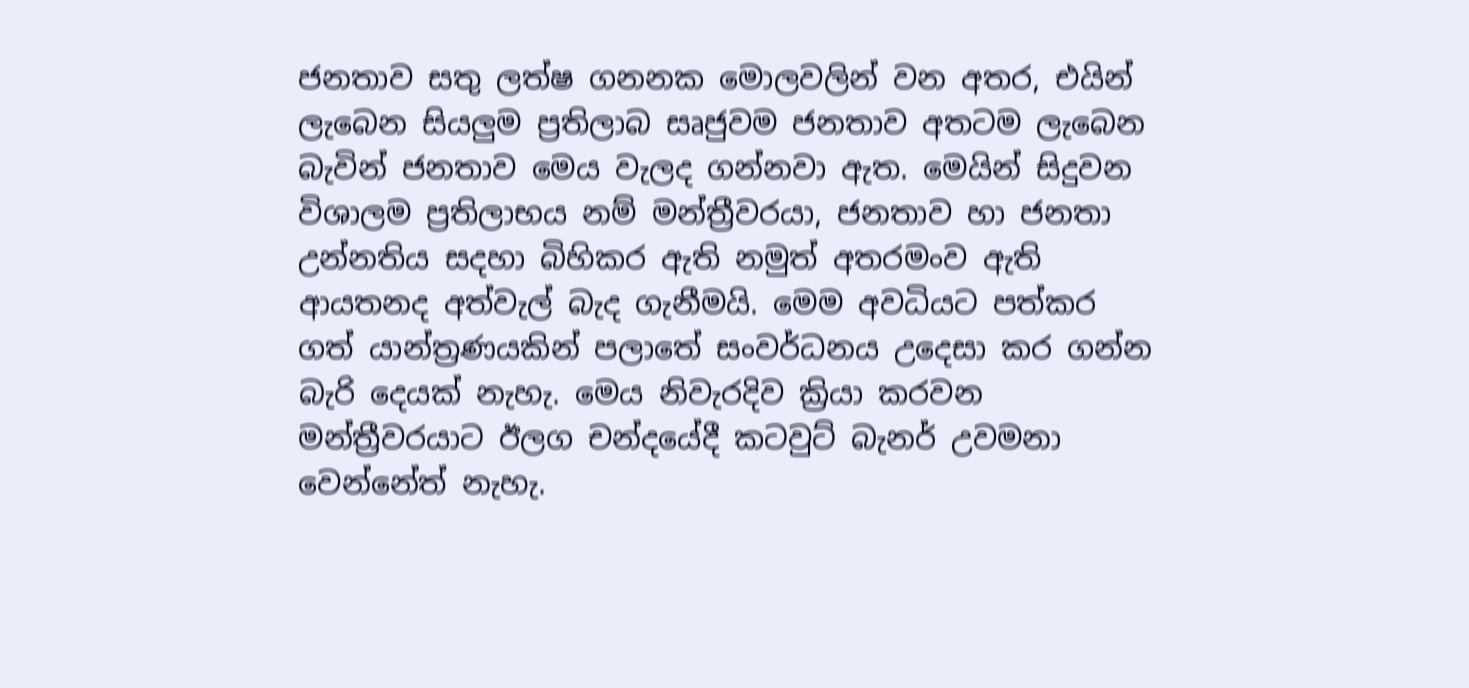ජනතාව සතු ලත්ෂ ගනනක මොලවලින් වන අතර, එයින් ලැබෙන සියලුම ප්‍රතිලාබ සෘජුවම ජනතාව අතටම ලැබෙන බැවින් ජනතාව මෙය වැලද ගන්නවා ඇත. මෙයින් සිදුවන විශාලම ප්‍රතිලාභය නම් මන්ත්‍රීවරයා, ජනතාව හා ජනතා උන්නතිය සදහා බිහිකර ඇති නමුත් අතරමංව ඇති ආයතනද අත්වැල් බැද ගැනීමයි. මෙම අවධියට පත්කර ගත් යාන්ත්‍රණයකින් පලාතේ සංවර්ධනය උදෙසා කර ගන්න බැරි දෙයක් නැහැ. මෙය නිවැරදිව ක්‍රියා කරවන මන්ත්‍රීවරයාට ඊලග චන්දයේදී කටවුට් බැනර් උවමනා වෙන්නේත් නැහැ.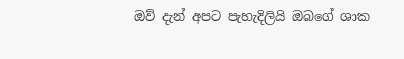ඔව් දැන් අපට පැහැදිලියි ඔබගේ ශාක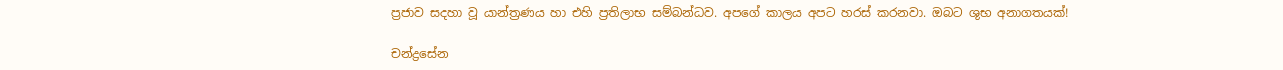ප්‍රජාව සදහා වූ යාන්ත්‍රණය හා එහි ප්‍රතිලාභ සම්බන්ධව. අපගේ කාලය අපට හරස් කරනවා. ඔබට ශුභ අනාගතයක්!

චන්ද්‍රසේන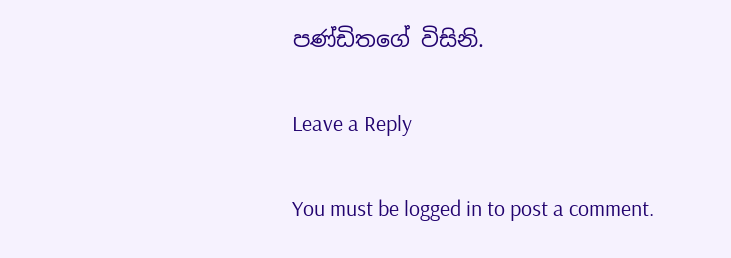පණ්ඩිතගේ විසිනි.

Leave a Reply

You must be logged in to post a comment.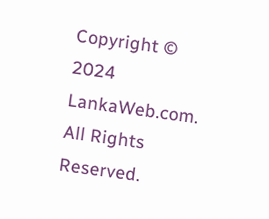Copyright © 2024 LankaWeb.com. All Rights Reserved.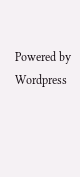Powered by Wordpress